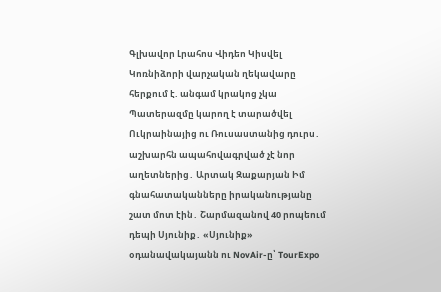Գլխավոր Լրահոս Վիդեո Կիսվել
Կոռնիձորի վարչական ղեկավարը հերքում է. անգամ կրակոց չկա Պատերազմը կարող է տարածվել Ուկրաինայից ու Ռուսաստանից դուրս․ աշխարհն ապահովագրված չէ նոր աղետներից․ Արտակ Զաքարյան Իմ գնահատականները իրականությանը շատ մոտ էին․ Շարմազանով 40 րոպեում դեպի Սյունիք․ «Սյունիք» օդանավակայանն ու NovAir-ը՝ TourExpo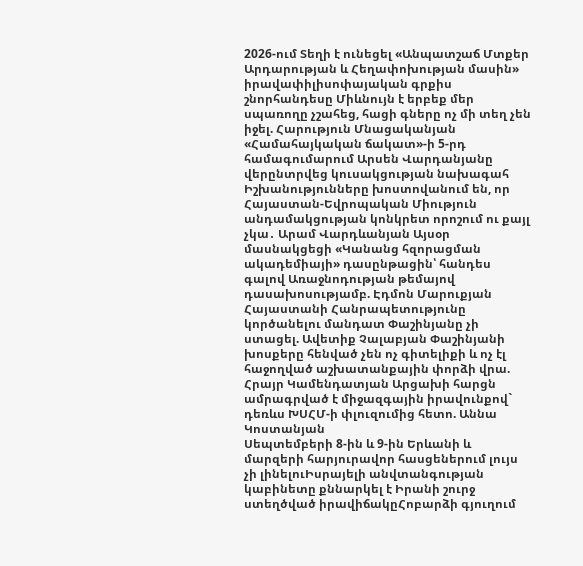2026-ում Տեղի է ունեցել «Անպատշաճ Մտքեր Արդարության և Հեղափոխության մասին» իրավափիլիսոփայական գրքիս շնորհանդեսը Միևնույն է երբեք մեր սպառողը չշահեց, հացի գները ոչ մի տեղ չեն իջել. Հարություն Մնացականյան «Համահայկական ճակատ»-ի 5-րդ համագումարում Արսեն Վարդանյանը վերընտրվեց կուսակցության նախագահ Իշխանությունները խոստովանում են, որ Հայաստան-Եվրոպական Միություն անդամակցության կոնկրետ որոշում ու քայլ չկա․ Արամ Վարդևանյան Այսօր մասնակցեցի «Կանանց հզորացման ակադեմիայի» դասընթացին՝ հանդես գալով Առաջնոդության թեմայով դասախոսությամբ. Էդմոն Մարուքյան Հայաստանի Հանրապետությունը կործանելու մանդատ Փաշինյանը չի ստացել. Ավետիք Չալաբյան Փաշինյանի խոսքերը հենված չեն ոչ գիտելիքի և ոչ էլ հաջողված աշխատանքային փորձի վրա. Հրայր Կամենդատյան Արցախի հարցն ամրագրված է միջազգային իրավունքով` դեռևս ԽՍՀՄ-ի փլուզումից հետո. Աննա Կոստանյան
Սեպտեմբերի 8-ին և 9-ին Երևանի և մարզերի հարյուրավոր հասցեներում լույս չի լինելուԻսրայելի անվտանգության կաբինետը քննարկել է Իրանի շուրջ ստեղծված իրավիճակըՀոբարձի գյուղում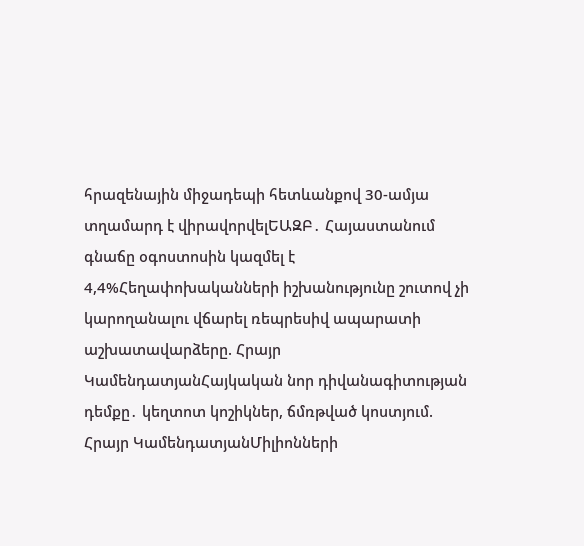հրազենային միջադեպի հետևանքով 30-ամյա տղամարդ է վիրավորվելԵԱԶԲ․ Հայաստանում գնաճը օգոստոսին կազմել է 4,4%Հեղափոխականների իշխանությունը շուտով չի կարողանալու վճարել ռեպրեսիվ ապարատի աշխատավարձերը. Հրայր ԿամենդատյանՀայկական նոր դիվանագիտության դեմքը․ կեղտոտ կոշիկներ, ճմռթված կոստյում. Հրայր ԿամենդատյանՄիլիոնների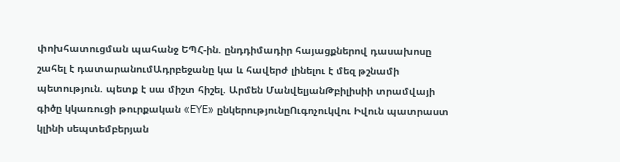փոխհատուցման պահանջ ԵՊՀ-ին. ընդդիմադիր հայացքներով դասախոսը շահել է դատարանումԱդրբեջանը կա և հավերժ լինելու է մեզ թշնամի պետություն. պետք է սա միշտ հիշել. Արմեն ՄանվելյանԹբիլիսիի տրամվայի գիծը կկառուցի թուրքական «EYE» ընկերությունըՈւգոչուկվու Իվուն պատրաստ կլինի սեպտեմբերյան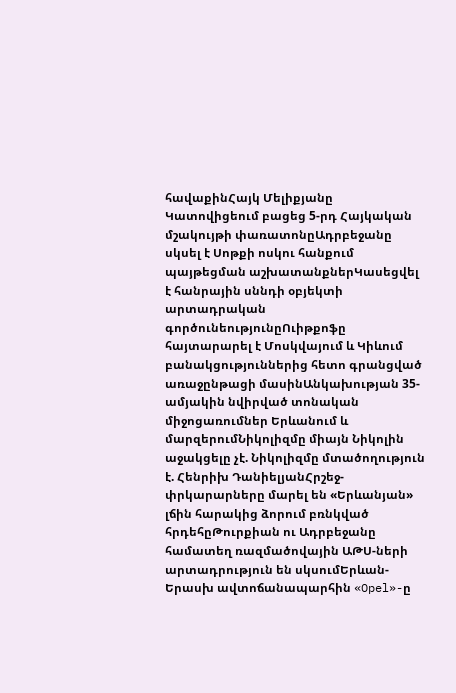հավաքինՀայկ Մելիքյանը Կատովիցեում բացեց 5-րդ Հայկական մշակույթի փառատոնըԱդրբեջանը սկսել է Սոթքի ոսկու հանքում պայթեցման աշխատանքներԿասեցվել է հանրային սննդի օբյեկտի արտադրական գործունեությունըՈւիթքոֆը հայտարարել է Մոսկվայում և Կիևում բանակցություններից հետո գրանցված առաջընթացի մասինԱնկախության 35-ամյակին նվիրված տոնական միջոցառումներ Երևանում և մարզերումՆիկոլիզմը միայն Նիկոլին աջակցելը չէ. Նիկոլիզմը մտածողություն է. Հենրիխ ԴանիելյանՀրշեջ-փրկարարները մարել են «Երևանյան» լճին հարակից ձորում բռնկված հրդեհըԹուրքիան ու Ադրբեջանը համատեղ ռազմածովային ԱԹՍ-ների արտադրություն են սկսումԵրևան-Երասխ ավտոճանապարհին «Opel»-ը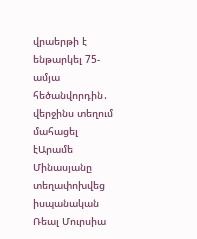վրաերթի է ենթարկել 75-ամյա հեծանվորդին․ վերջինս տեղում մահացել էԱրամե Մինասյանը տեղափոխվեց իսպանական Ռեալ Մուրսիա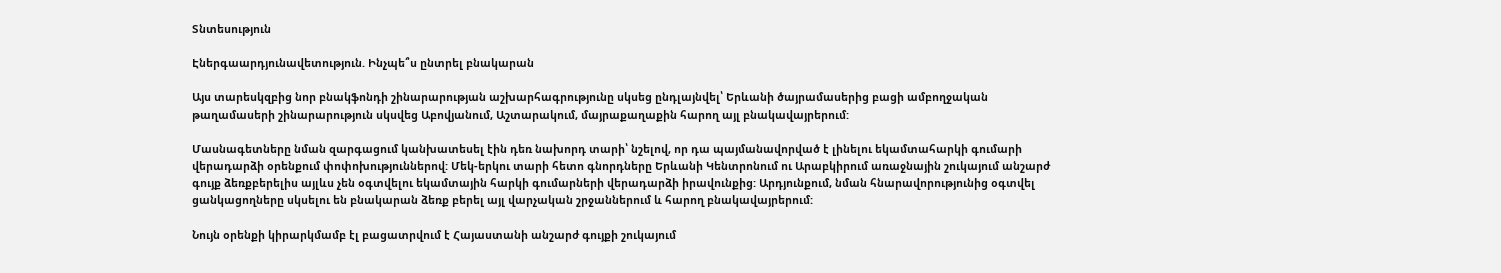Տնտեսություն

Էներգաարդյունավետություն. Ինչպե՞ս ընտրել բնակարան

Այս տարեսկզբից նոր բնակֆոնդի շինարարության աշխարհագրությունը սկսեց ընդլայնվել՝ Երևանի ծայրամասերից բացի ամբողջական թաղամասերի շինարարություն սկսվեց Աբովյանում, Աշտարակում, մայրաքաղաքին հարող այլ բնակավայրերում:

Մասնագետները նման զարգացում կանխատեսել էին դեռ նախորդ տարի՝ նշելով, որ դա պայմանավորված է լինելու եկամտահարկի գումարի վերադարձի օրենքում փոփոխություններով: Մեկ-երկու տարի հետո գնորդները Երևանի Կենտրոնում ու Արաբկիրում առաջնային շուկայում անշարժ գույք ձեռքբերելիս այլևս չեն օգտվելու եկամտային հարկի գումարների վերադարձի իրավունքից: Արդյունքում, նման հնարավորությունից օգտվել ցանկացողները սկսելու են բնակարան ձեռք բերել այլ վարչական շրջաններում և հարող բնակավայրերում:

Նույն օրենքի կիրարկմամբ էլ բացատրվում է Հայաստանի անշարժ գույքի շուկայում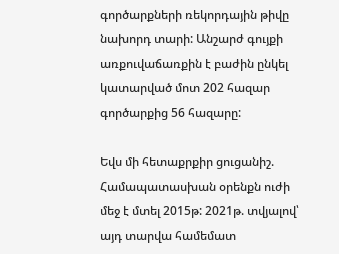գործարքների ռեկորդային թիվը նախորդ տարի: Անշարժ գույքի առքուվաճառքին է բաժին ընկել կատարված մոտ 202 հազար գործարքից 56 հազարը:

Եվս մի հետաքրքիր ցուցանիշ. Համապատասխան օրենքն ուժի մեջ է մտել 2015թ: 2021թ. տվյալով՝ այդ տարվա համեմատ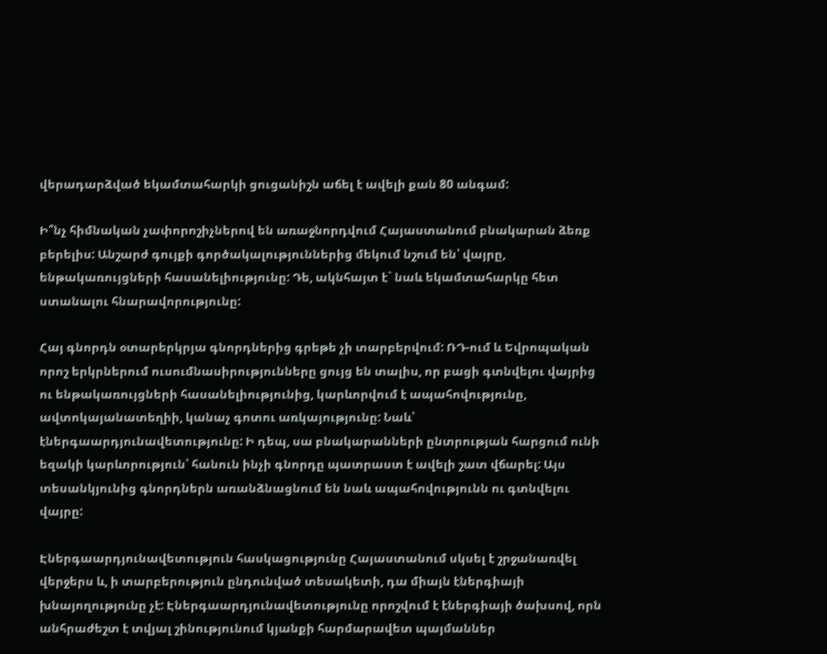վերադարձված եկամտահարկի ցուցանիշն աճել է ավելի քան 80 անգամ:

Ի՞նչ հիմնական չափորոշիչներով են առաջնորդվում Հայաստանում բնակարան ձեռք բերելիս: Անշարժ գույքի գործակալություններից մեկում նշում են՝ վայրը, ենթակառույցների հասանելիությունը: Դե, ակնհայտ է` նաև եկամտահարկը հետ ստանալու հնարավորությունը:

Հայ գնորդն օտարերկրյա գնորդներից գրեթե չի տարբերվում: ՌԴ-ում և Եվրոպական որոշ երկրներում ուսումնասիրությունները ցույց են տալիս, որ բացի գտնվելու վայրից ու ենթակառույցների հասանելիությունից, կարևորվում է ապահովությունը, ավտոկայանատեղիի, կանաչ գոտու առկայությունը: Նաև՝ էներգաարդյունավետությունը: Ի դեպ, սա բնակարանների ընտրության հարցում ունի եզակի կարևորություն՝ հանուն ինչի գնորդը պատրաստ է ավելի շատ վճարել: Այս տեսանկյունից գնորդներն առանձնացնում են նաև ապահովությունն ու գտնվելու վայրը:

Էներգաարդյունավետություն հասկացությունը Հայաստանում սկսել է շրջանառվել վերջերս և, ի տարբերություն ընդունված տեսակետի, դա միայն էներգիայի խնայողությունը չէ: Էներգաարդյունավետությունը որոշվում է էներգիայի ծախսով, որն անհրաժեշտ է տվյալ շինությունում կյանքի հարմարավետ պայմաններ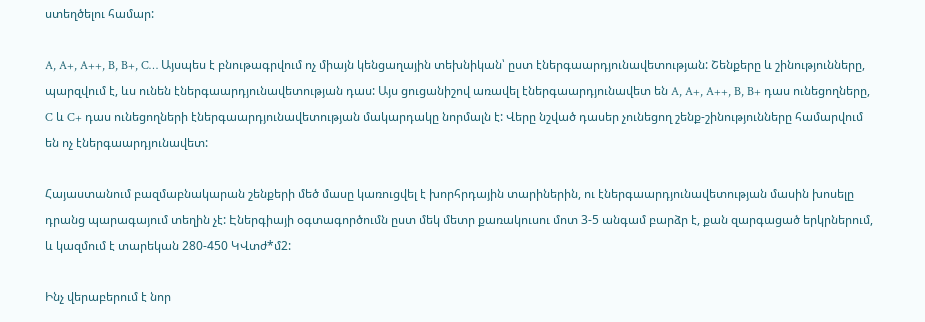ստեղծելու համար:

A, A+, A++, B, B+, C… Այսպես է բնութագրվում ոչ միայն կենցաղային տեխնիկան՝ ըստ էներգաարդյունավետության: Շենքերը և շինությունները, պարզվում է, ևս ունեն էներգաարդյունավետության դաս: Այս ցուցանիշով առավել էներգաարդյունավետ են A, A+, A++, B, B+ դաս ունեցողները, C և C+ դաս ունեցողների էներգաարդյունավետության մակարդակը նորմալն է: Վերը նշված դասեր չունեցող շենք-շինությունները համարվում են ոչ էներգաարդյունավետ:

Հայաստանում բազմաբնակարան շենքերի մեծ մասը կառուցվել է խորհրդային տարիներին, ու էներգաարդյունավետության մասին խոսելը դրանց պարագայում տեղին չէ: Էներգիայի օգտագործումն ըստ մեկ մետր քառակուսու մոտ 3-5 անգամ բարձր է, քան զարգացած երկրներում, և կազմում է տարեկան 280-450 ԿՎտժ*մ2:

Ինչ վերաբերում է նոր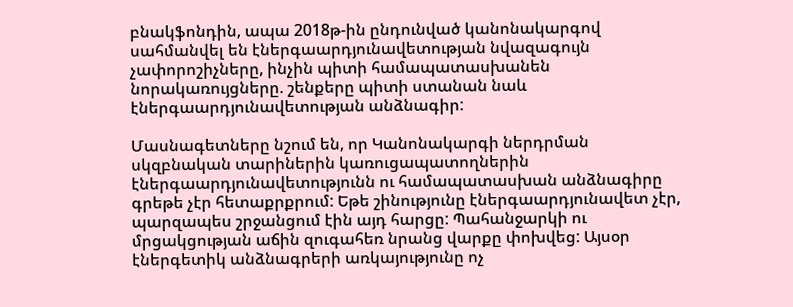բնակֆոնդին, ապա 2018թ-ին ընդունված կանոնակարգով սահմանվել են էներգաարդյունավետության նվազագույն չափորոշիչները, ինչին պիտի համապատասխանեն նորակառույցները. շենքերը պիտի ստանան նաև էներգաարդյունավետության անձնագիր:

Մասնագետները նշում են, որ Կանոնակարգի ներդրման սկզբնական տարիներին կառուցապատողներին էներգաարդյունավետությունն ու համապատասխան անձնագիրը գրեթե չէր հետաքրքրում: Եթե շինությունը էներգաարդյունավետ չէր, պարզապես շրջանցում էին այդ հարցը: Պահանջարկի ու մրցակցության աճին զուգահեռ նրանց վարքը փոխվեց: Այսօր էներգետիկ անձնագրերի առկայությունը ոչ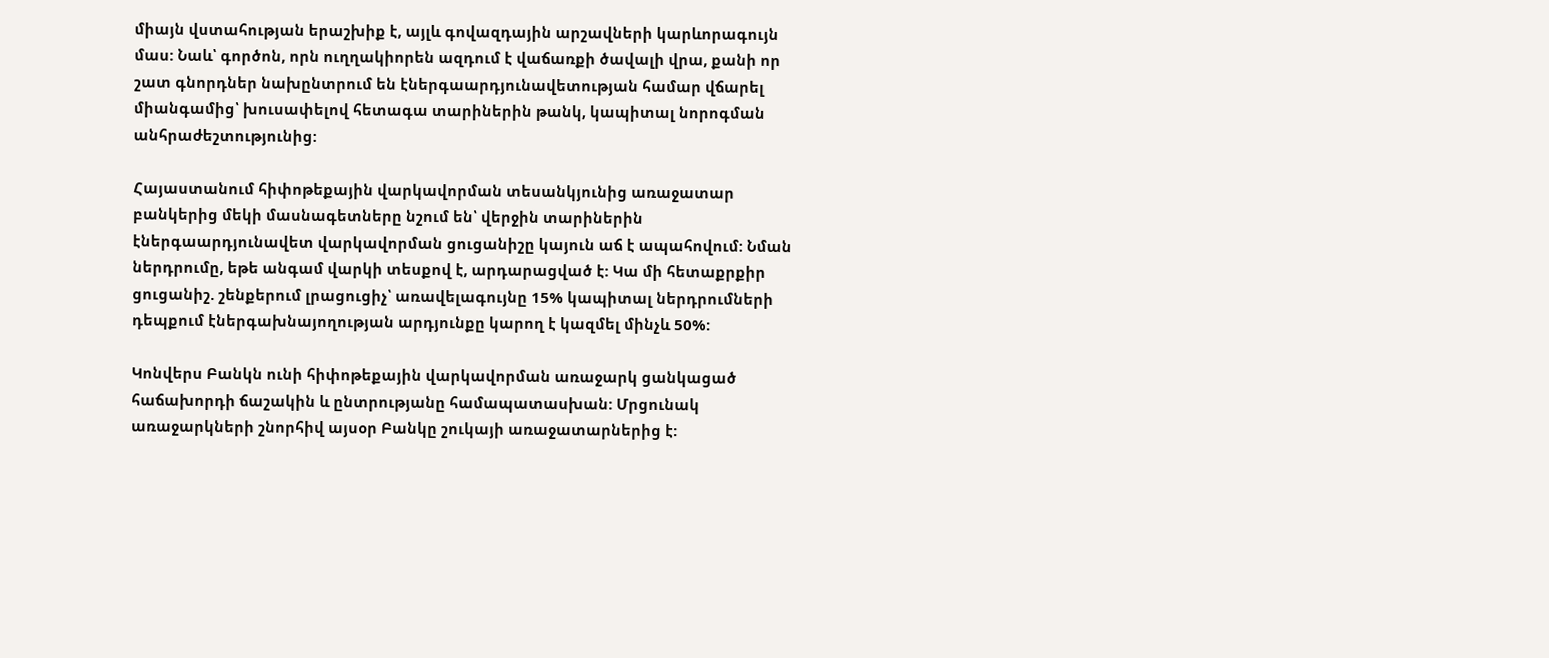միայն վստահության երաշխիք է, այլև գովազդային արշավների կարևորագույն մաս: Նաև՝ գործոն, որն ուղղակիորեն ազդում է վաճառքի ծավալի վրա, քանի որ շատ գնորդներ նախընտրում են էներգաարդյունավետության համար վճարել միանգամից՝ խուսափելով հետագա տարիներին թանկ, կապիտալ նորոգման անհրաժեշտությունից:

Հայաստանում հիփոթեքային վարկավորման տեսանկյունից առաջատար բանկերից մեկի մասնագետները նշում են՝ վերջին տարիներին էներգաարդյունավետ վարկավորման ցուցանիշը կայուն աճ է ապահովում: Նման ներդրումը, եթե անգամ վարկի տեսքով է, արդարացված է: Կա մի հետաքրքիր ցուցանիշ. շենքերում լրացուցիչ՝ առավելագույնը 15% կապիտալ ներդրումների դեպքում էներգախնայողության արդյունքը կարող է կազմել մինչև 50%:

Կոնվերս Բանկն ունի հիփոթեքային վարկավորման առաջարկ ցանկացած հաճախորդի ճաշակին և ընտրությանը համապատասխան: Մրցունակ առաջարկների շնորհիվ այսօր Բանկը շուկայի առաջատարներից է: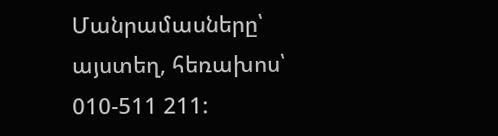Մանրամասները՝ այստեղ, հեռախոս՝ 010-511 211: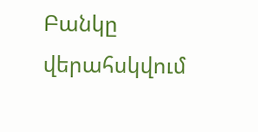Բանկը վերահսկվում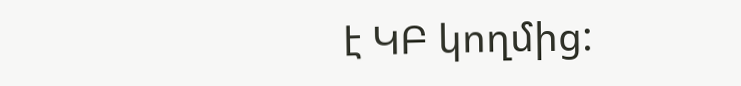է ԿԲ կողմից: